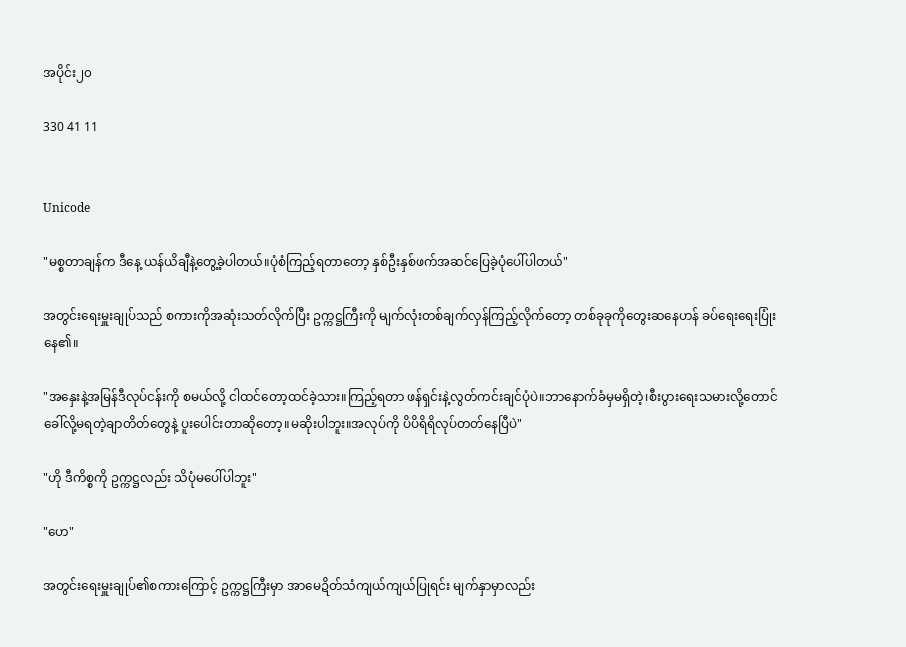အပိုင်း၂၀

330 41 11


Unicode

"မစ္စတာချန်က ဒီနေ့ ယန်ယိချီနဲ့တွေ့ခဲ့ပါတယ်။ပုံစံကြည့်ရတာတော့ နှစ်ဦးနှစ်ဖက်အဆင်ပြေခဲ့ပုံပေါ်ပါတယ်"

အတွင်းရေးမှူးချုပ်သည် စကားကိုအဆုံးသတ်လိုက်ပြီး ဥက္ကဋ္ဌကြီးကို မျက်လုံးတစ်ချက်လှန်ကြည့်လိုက်တော့ တစ်ခုခုကိုတွေးဆနေဟန် ခပ်ရေးရေးပြုံးနေ၏။

"အနှေးနဲ့အမြန်ဒီလုပ်ငန်းကို စမယ်လို့ ငါထင်တော့ထင်ခဲ့သား။ကြည့်ရတာ ဖန်ရှင်းနဲ့လွတ်ကင်းချင်ပုံပဲ။ဘာနောက်ခံမှမရှိတဲ့၊စီးပွားရေးသမားလို့တောင်ခေါ်လို့မရတဲ့ချာတိတ်တွေနဲ့ ပူးပေါင်းတာဆိုတော့။မဆိုးပါဘူး။အလုပ်ကို ပိပိရိရိလုပ်တတ်နေပြီပဲ"

"ဟို ဒီကိစ္စကို ဥက္ကဋ္ဌလည်း သိပုံမပေါ်ပါဘူး"

"ဟေ"

အတွင်းရေးမှူးချုပ်၏စကားကြောင့် ဥက္ကဋ္ဌကြီးမှာ အာမေဍိတ်သံကျယ်ကျယ်ပြုရင်း မျက်နှာမှာလည်း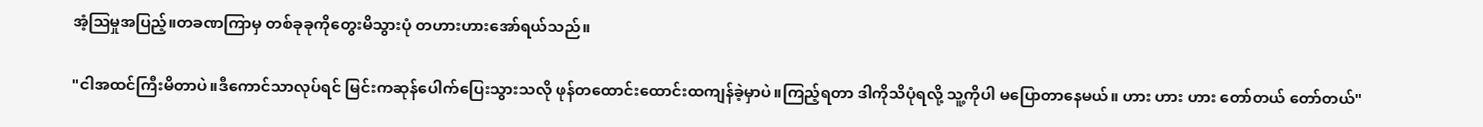အံ့ဩမှုအပြည့်။တခဏကြာမှ တစ်ခုခုကိုတွေးမိသွားပုံ တဟားဟားအော်ရယ်သည်။

"ငါအထင်ကြီးမိတာပဲ။ဒီကောင်သာလုပ်ရင် မြင်းကဆုန်ပေါက်ပြေးသွားသလို ဖုန်တထောင်းထောင်းထကျန်ခဲ့မှာပဲ။ကြည့်ရတာ ဒါကိုသိပုံရလို့ သူ့ကိုပါ မပြောတာနေမယ်။ ဟား ဟား ဟား တော်တယ် တော်တယ်"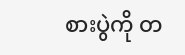စားပွဲကို တ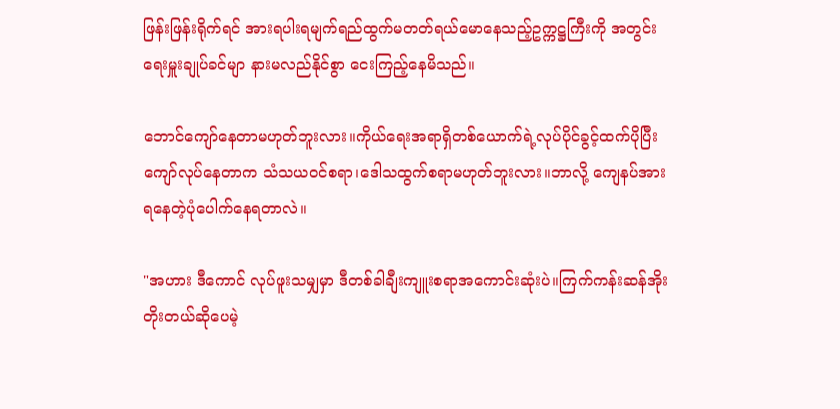ဖြန်းဖြန်းရိုက်ရင် အားရပါးရမျက်ရည်ထွက်မတတ်ရယ်မောနေသည့်ဥက္ကဋ္ဌကြီးကို အတွင်းရေးမှူးချုပ်ခင်မျာ နားမလည်နိုင်စွာ ငေးကြည့်နေမိသည်။

ဘောင်ကျော်နေတာမဟုတ်ဘူးလား။ကိုယ်ရေးအရာရှိတစ်ယောက်ရဲ့လုပ်ပိုင်ခွင့်ထက်ပိုပြီး ကျော်လုပ်နေတာက သံသယဝင်စရာ၊ဒေါသထွက်စရာမဟုတ်ဘူးလား။ဘာလို့ ကျေနပ်အားရနေတဲ့ပုံပေါက်နေရတာလဲ။

"အဟား ဒီကောင် လုပ်ဖူးသမျှမှာ ဒီတစ်ခါချီးကျူးစရာအကောင်းဆုံးပဲ။ကြက်ကန်းဆန်အိုးတိုးတယ်ဆိုပေမဲ့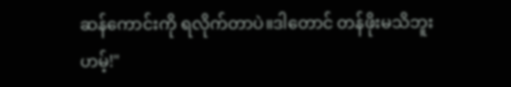ဆန်ကောင်းကို ရလိုက်တာပဲ။ဒါတောင် တန်ဖိုးမသိဘူး ဟမ့်!"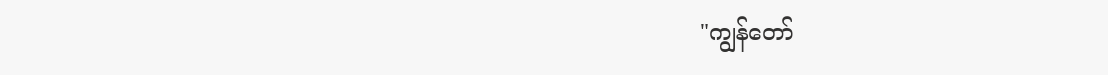"ကျွန်တော်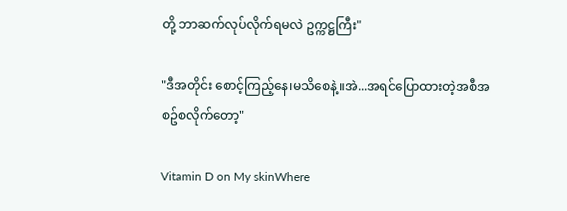တို့ ဘာဆက်လုပ်လိုက်ရမလဲ ဥက္ကဋ္ဌကြီး"

"ဒီအတိုင်း စောင့်ကြည့်နေ၊မသိစေနဲ့။အဲ...အရင်ပြောထားတဲ့အစီအစဥ်စလိုက်တော့"

Vitamin D on My skinWhere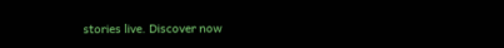stories live. Discover now